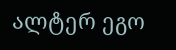ალტერ ეგო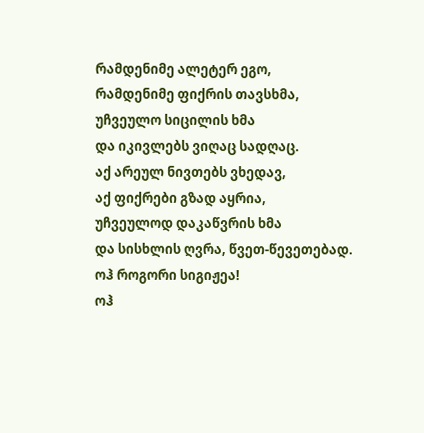რამდენიმე ალეტერ ეგო,
რამდენიმე ფიქრის თავსხმა,
უჩვეულო სიცილის ხმა
და იკივლებს ვიღაც სადღაც.
აქ არეულ ნივთებს ვხედავ,
აქ ფიქრები გზად აყრია,
უჩვეულოდ დაკაწვრის ხმა
და სისხლის ღვრა, წვეთ-წევეთებად.
ოჰ როგორი სიგიჟეა!
ოჰ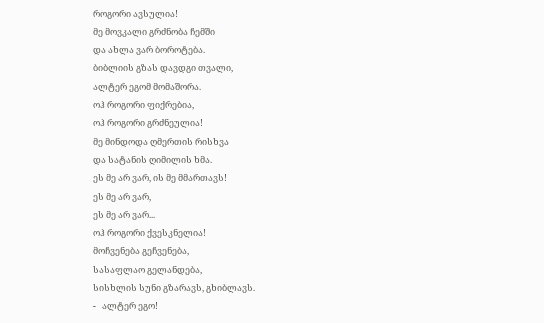როგორი ავსულია!
მე მოვკალი გრძნობა ჩემში
და ახლა ვარ ბოროტება.
ბიბლიის გზას დავდგი თვალი,
ალტერ ეგომ მომაშორა.
ოჰ როგორი ფიქრებია,
ოჰ როგორი გრძნეულია!
მე მინდოდა ღმერთის რისხვა
და სატანის ღიმილის ხმა.
ეს მე არ ვარ, ის მე მმართავს!
ეს მე არ ვარ,
ეს მე არ ვარ...
ოჰ როგორი ქვესკნელია!
მოჩვენება გეჩვენება,
სასაფლაო გელანდება,
სისხლის სუნი გზარავს, გხიბლავს.
-   ალტერ ეგო!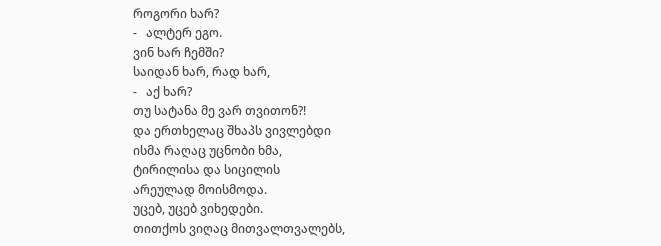როგორი ხარ?
-   ალტერ ეგო.
ვინ ხარ ჩემში?
საიდან ხარ, რად ხარ,
-   აქ ხარ?
თუ სატანა მე ვარ თვითონ?!
და ერთხელაც შხაპს ვივლებდი
ისმა რაღაც უცნობი ხმა,
ტირილისა და სიცილის
არეულად მოისმოდა.
უცებ, უცებ ვიხედები.
თითქოს ვიღაც მითვალთვალებს,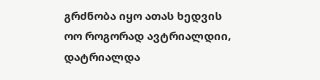გრძნობა იყო ათას ხედვის
ოო როგორად ავტრიალდიი,
დატრიალდა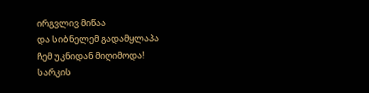ირგვლივ მიწაა
და სიბნელემ გადამყლაპა
ჩემ უკნიდან მიღიმოდა!
სარკის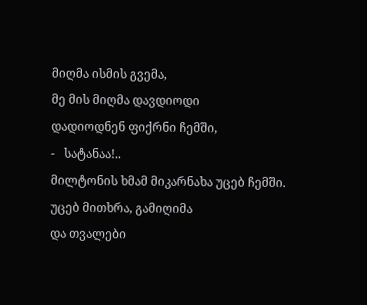მიღმა ისმის გვემა,
მე მის მიღმა დავდიოდი
დადიოდნენ ფიქრნი ჩემში,
-   სატანაა!..
მილტონის ხმამ მიკარნახა უცებ ჩემში.
უცებ მითხრა, გამიღიმა
და თვალები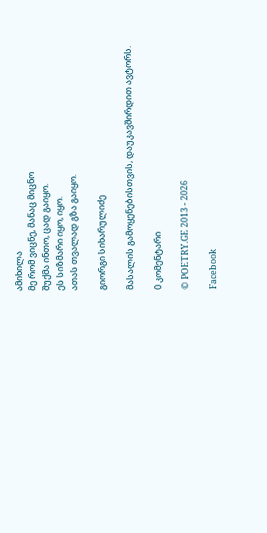ამიხილა
მე რომ ვიცნე, მანაც მიცნო
შუქმა ინთო, ცად გაიყო.
ეს სიზმარი იყო, იყო.
ათას თვალად გზა გაიყო.

გიორგი სიხარულიძე

მასალის გამოყენებისთვის, დაუკავშირდით ავტორს.

0 კომენტარი

© POETRY.GE 2013 - 2026

Facebook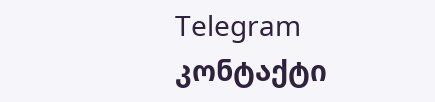Telegram კონტაქტი